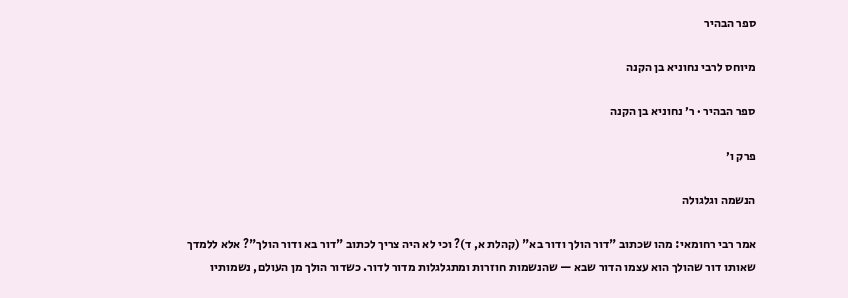ספר הבהיר

מיוחס לרבי נחוניא בן הקנה

ספר הבהיר · ר׳ נחוניא בן הקנה

פרק ו׳

הנשמה וגלגולה

אמר רבי רחומאי: מהו שכתוב "דור הולך ודור בא" (קהלת א, ד)? וכי לא היה צריך לכתוב "דור בא ודור הולך"? אלא ללמדך שאותו דור שהולך הוא עצמו הדור שבא — שהנשמות חוזרות ומתגלגלות מדור לדור. כשדור הולך מן העולם, נשמותיו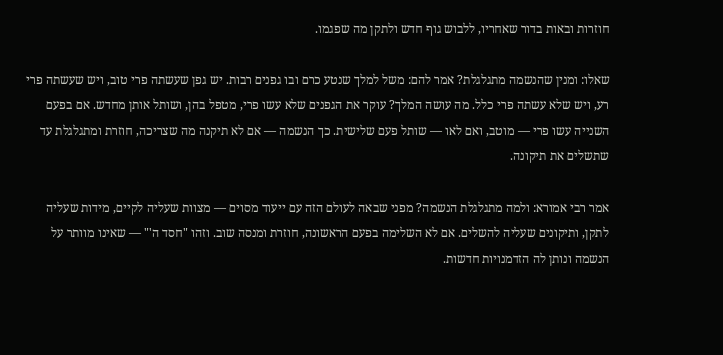חוזרות ובאות בדור שאחריו, ללבוש גוף חדש ולתקן מה שפגמו.

שאלו: ומנין שהנשמה מתגלגלת? אמר להם: משל למלך שנטע כרם ובו גפנים רבות. יש גפן שעשתה פרי טוב, ויש שעשתה פרי רע, ויש שלא עשתה פרי כלל. מה עושה המלך? עוקר את הגפנים שלא עשו פרי, מטפל בהן, ושותל אותן מחדש. אם בפעם השנייה עשו פרי — מוטב, ואם לאו — שותל פעם שלישית. כך הנשמה — אם לא תיקנה מה שצריכה, חוזרת ומתגלגלת עד שתשלים את תיקונה.

אמר רבי אמורא: ולמה מתגלגלת הנשמה? מפני שבאה לעולם הזה עם ייעוד מסוים — מצוות שעליה לקיים, מידות שעליה לתקן, ותיקונים שעליה להשלים. אם לא השלימה בפעם הראשונה, חוזרת ומנסה שוב. וזהו "חסד ה'" — שאינו מוותר על הנשמה ונותן לה הזדמנויות חדשות.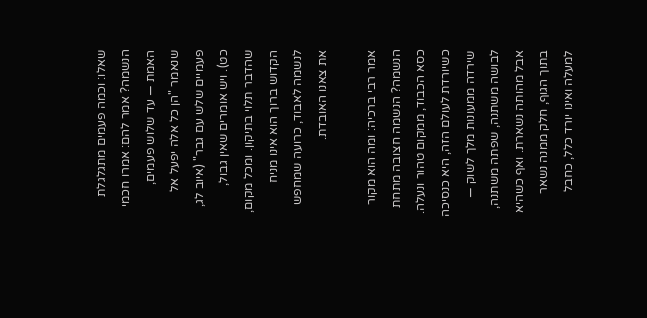שאלו: וכמה פעמים מתגלגלת הנשמה? אמר להם: אמרו חכמי האמת — עד שלוש פעמים, שנאמר "הן כל אלה יפעל אל פעמיים שלש עם גבר" (איוב לג, כט). ויש אומרים שאין גבול, שהדבר תלוי בתיקון. ומכל מקום, הקדוש ברוך הוא אינו מניח לנשמה לאבוד, כרועה שמחפש את צאנו האובדת.

אמר רבי ברכיה: ומה הוא מקור הנשמה? הנשמה חצובה מתחת כסא הכבוד, ממקום טהור ונעלה. כשיורדת לעולם הזה, היא כנסיכה שירדה ממעונות מלך לשוק — לבושה משתנה, שפתה משתנה, אבל מהותה נשארת. ואף כשהיא בתוך הגוף, חלק ממנה נשאר למעלה ואינו יורד כלל, כחבל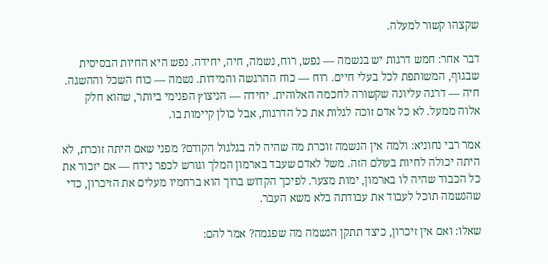שקצהו קשור למעלה.

דבר אחר: חמש דרגות יש בנשמה — נפש, רוח, נשמה, חיה, יחידה. נפש היא החיות הבסיסית שבגוף, המשותפת לכל בעלי חיים. רוח — כוח ההרגשה והמידות. נשמה — כוח השכל וההשגה. חיה — דרגה עליונה שקשורה לחכמה האלוהית. יחידה — הניצוץ הפנימי ביותר, שהוא חלק אלוה ממעל. לא כל אדם זוכה לגלות את כל הדרגות, אבל כולן קיימות בו.

אמר רבי נחוניא: ולמה אין הנשמה זוכרת מה שהיה לה בגלגול הקודם? מפני שאם היתה זוכרת, לא היתה יכולה לחיות בעולם הזה. משל לאדם שעבד בארמון המלך וגורש לכפר נידח — אם יזכור את כל הכבוד שהיה לו בארמון, ימות מצער. לפיכך הקדוש ברוך הוא ברחמיו מעלים את הזיכרון, כדי שהנשמה תוכל לעבוד את עבודתה בלא משא העבר.

שאלו: ואם אין זיכרון, כיצד תתקן הנשמה מה שפגמה? אמר להם: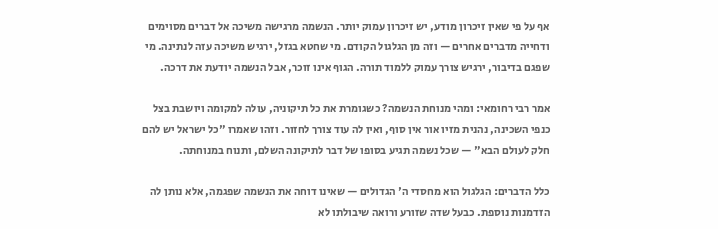אף על פי שאין זיכרון מודע, יש זיכרון עמוק יותר. הנשמה מרגישה משיכה אל דברים מסוימים ודחייה מדברים אחרים — וזה מן הגלגול הקודם. מי שחטא בגזל, ירגיש משיכה עזה לנתינה. מי שפגם בדיבור, ירגיש צורך עמוק ללמוד תורה. הגוף אינו זוכר, אבל הנשמה יודעת את דרכה.

אמר רבי רחומאי: ומהי מנוחת הנשמה? כשגומרת את כל תיקוניה, עולה למקומה ויושבת בצל כנפי השכינה, נהנית מזיו אור אין סוף, ואין לה עוד צורך לחזור. וזהו שאמרו "כל ישראל יש להם חלק לעולם הבא" — שכל נשמה תגיע בסופו של דבר לתיקונה השלם, ותנוח במנוחתה.

כלל הדברים: הגלגול הוא מחסדי ה' הגדולים — שאינו דוחה את הנשמה שפגמה, אלא נותן לה הזדמנות נוספת. כבעל שדה שזורע ורואה שיבולתו לא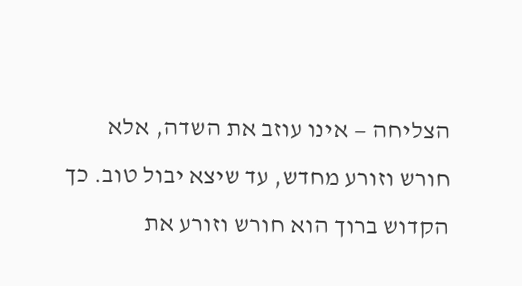הצליחה — אינו עוזב את השדה, אלא חורש וזורע מחדש, עד שיצא יבול טוב. כך הקדוש ברוך הוא חורש וזורע את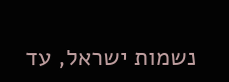נשמות ישראל, עד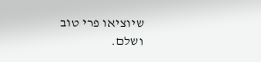שיוציאו פרי טוב ושלם.